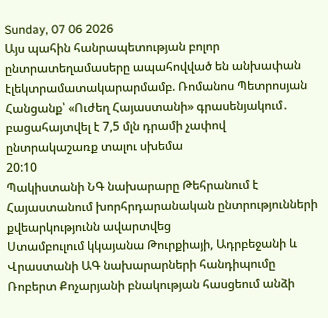Sunday, 07 06 2026
Այս պահին հանրապետության բոլոր ընտրատեղամասերը ապահովված են անխափան էլեկտրամատակարարմամբ. Ռոմանոս Պետրոսյան
Հանցանք՝ «Ուժեղ Հայաստանի» գրասենյակում․ բացահայտվել է 7,5 մլն դրամի չափով ընտրակաշառք տալու սխեմա
20:10
Պակիստանի ՆԳ նախարարը Թեհրանում է
Հայաստանում խորհրդարանական ընտրությունների քվեարկությունն ավարտվեց
Ստամբուլում կկայանա Թուրքիայի, Ադրբեջանի և Վրաստանի ԱԳ նախարարների հանդիպումը
Ռոբերտ Քոչարյանի բնակության հասցեում անձի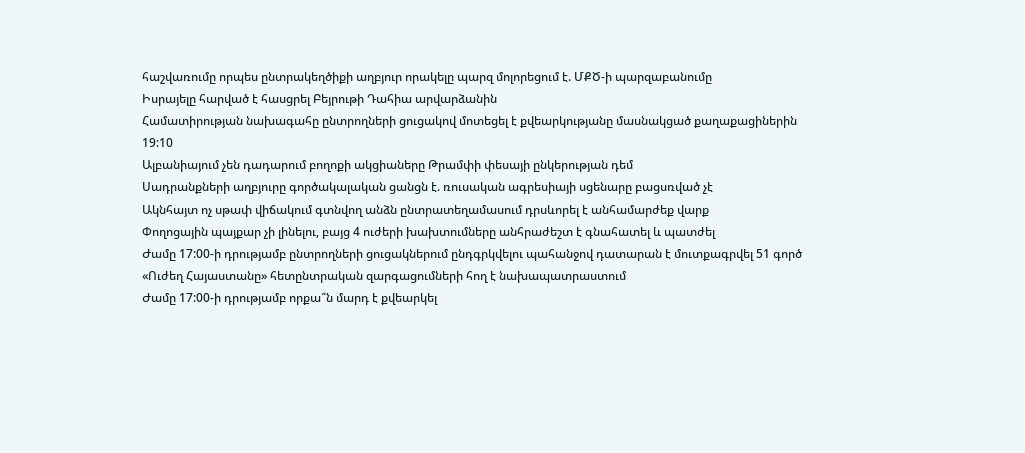հաշվառումը որպես ընտրակեղծիքի աղբյուր որակելը պարզ մոլորեցում է. ՄՔԾ-ի պարզաբանումը
Իսրայելը հարված է հասցրել Բեյրութի Դահիա արվարձանին
Համատիրության նախագահը ընտրողների ցուցակով մոտեցել է քվեարկությանը մասնակցած քաղաքացիներին
19:10
Ալբանիայում չեն դադարում բողոքի ակցիաները Թրամփի փեսայի ընկերության դեմ
Սադրանքների աղբյուրը գործակալական ցանցն է. ռուսական ագրեսիայի սցենարը բացսռված չէ
Ակնհայտ ոչ սթափ վիճակում գտնվող անձն ընտրատեղամասում դրսևորել է անհամարժեք վարք
Փողոցային պայքար չի լինելու, բայց 4 ուժերի խախտումները անհրաժեշտ է գնահատել և պատժել
Ժամը 17:00-ի դրությամբ ընտրողների ցուցակներում ընդգրկվելու պահանջով դատարան է մուտքագրվել 51 գործ
«Ուժեղ Հայաստանը» հետընտրական զարգացումների հող է նախապատրաստում
Ժամը 17:00-ի դրությամբ որքա՞ն մարդ է քվեարկել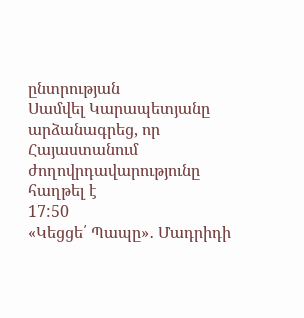ընտրության
Սամվել Կարապետյանը արձանագրեց, որ Հայաստանում ժողովրդավարությունը հաղթել է
17:50
«Կեցցե՛ Պապը»․ Մադրիդի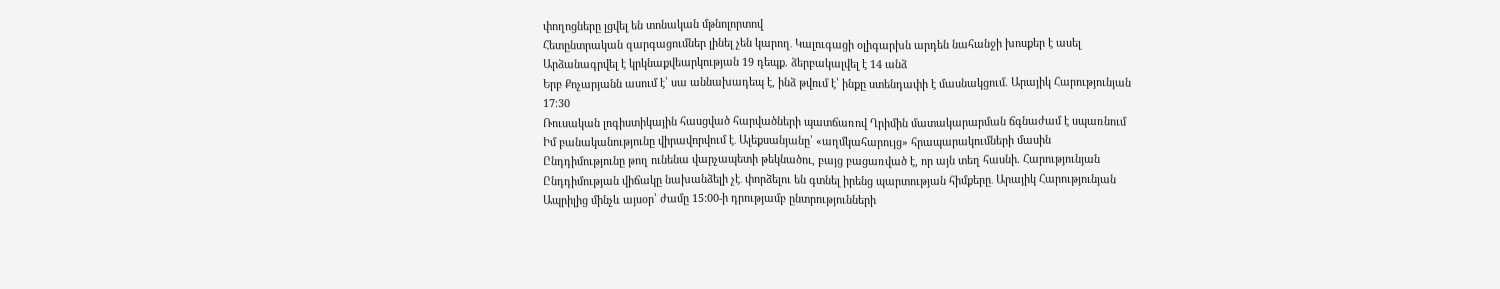փողոցները լցվել են տոնական մթնոլորտով
Հետընտրական զարգացումներ լինել չեն կարող․ Կալուգացի օլիգարխն արդեն նահանջի խոսքեր է ասել
Արձանագրվել է կրկնաքվեարկության 19 դեպք. ձերբակալվել է 14 անձ
Երբ Քոչարյանն ասում է՝ սա աննախադեպ է, ինձ թվում է՝ ինքը ստենդափի է մասնակցում. Արայիկ Հարությունյան
17:30
Ռուսական լոգիստիկային հասցված հարվածների պատճառով Ղրիմին մատակարարման ճգնաժամ է սպառնում
Իմ բանականությունը վիրավորվում է․ Ալեքսանյանը՝ «աղմկահարույց» հրապարակումների մասին
Ընդդիմությունը թող ունենա վարչապետի թեկնածու, բայց բացառված է, որ այն տեղ հասնի. Հարությունյան
Ընդդիմության վիճակը նախանձելի չէ․ փորձելու են գտնել իրենց պարտության հիմքերը․ Արայիկ Հարությունյան
Ապրիլից մինչև այսօր՝ ժամը 15:00-ի դրությամբ ընտրությունների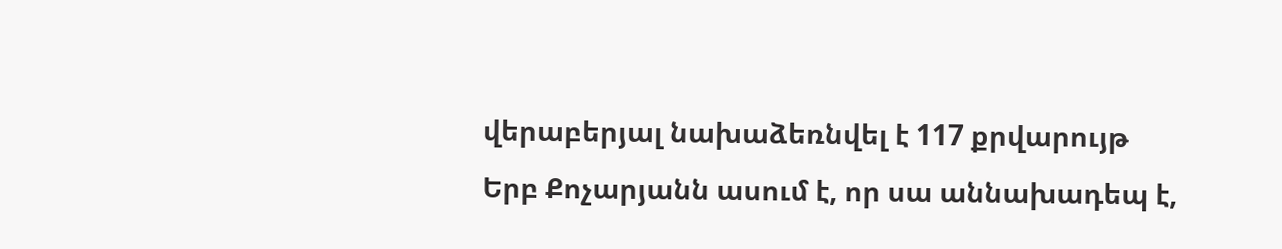վերաբերյալ նախաձեռնվել է 117 քրվարույթ
Երբ Քոչարյանն ասում է, որ սա աննախադեպ է,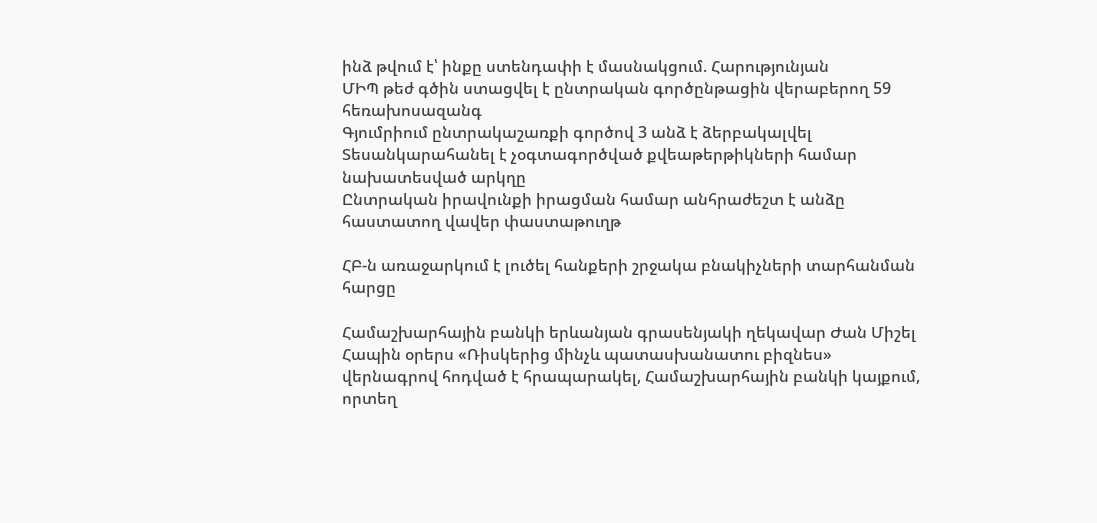ինձ թվում է՝ ինքը ստենդափի է մասնակցում. Հարությունյան
ՄԻՊ թեժ գծին ստացվել է ընտրական գործընթացին վերաբերող 59 հեռախոսազանգ
Գյումրիում ընտրակաշառքի գործով 3 անձ է ձերբակալվել
Տեսանկարահանել է չօգտագործված քվեաթերթիկների համար նախատեսված արկղը
Ընտրական իրավունքի իրացման համար անհրաժեշտ է անձը հաստատող վավեր փաստաթուղթ

ՀԲ-ն առաջարկում է լուծել հանքերի շրջակա բնակիչների տարհանման հարցը

Համաշխարհային բանկի երևանյան գրասենյակի ղեկավար Ժան Միշել Հապին օրերս «Ռիսկերից մինչև պատասխանատու բիզնես» վերնագրով հոդված է հրապարակել, Համաշխարհային բանկի կայքում, որտեղ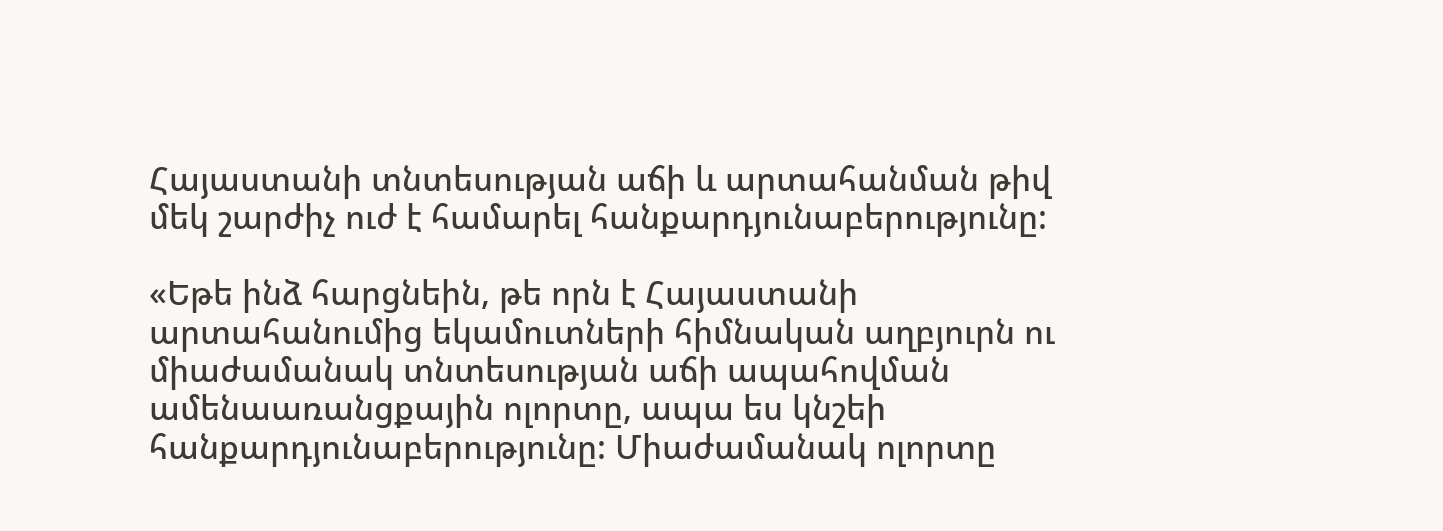Հայաստանի տնտեսության աճի և արտահանման թիվ մեկ շարժիչ ուժ է համարել հանքարդյունաբերությունը:

«Եթե ինձ հարցնեին, թե որն է Հայաստանի արտահանումից եկամուտների հիմնական աղբյուրն ու միաժամանակ տնտեսության աճի ապահովման ամենաառանցքային ոլորտը, ապա ես կնշեի հանքարդյունաբերությունը: Միաժամանակ ոլորտը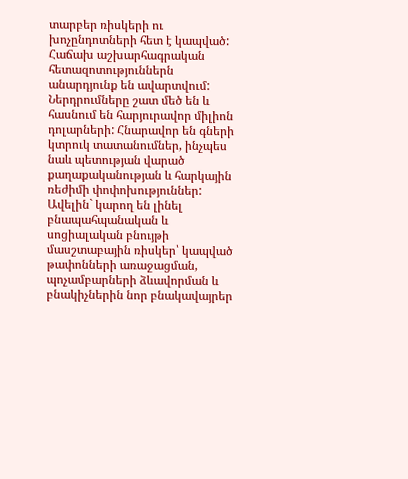տարբեր ռիսկերի ու խոչընդոտների հետ է կապված: Հաճախ աշխարհագրական հետազոտություններն անարդյունք են ավարտվում: Ներդրումները շատ մեծ են և հասնում են հարյուրավոր միլիոն դոլարների: Հնարավոր են գների կտրուկ տատանումներ, ինչպես նաև պետության վարած քաղաքականության և հարկային ռեժիմի փոփոխություններ: Ավելին` կարող են լինել բնապահպանական և սոցիալական բնույթի մասշտաբային ռիսկեր՝ կապված թափոնների առաջացման, պոչամբարների ձևավորման և բնակիչներին նոր բնակավայրեր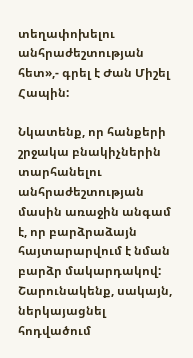տեղափոխելու անհրաժեշտության հետ»,- գրել է Ժան Միշել Հապին:

Նկատենք, որ հանքերի շրջակա բնակիչներին տարհանելու անհրաժեշտության մասին առաջին անգամ է, որ բարձրաձայն հայտարարվում է նման բարձր մակարդակով: Շարունակենք, սակայն, ներկայացնել հոդվածում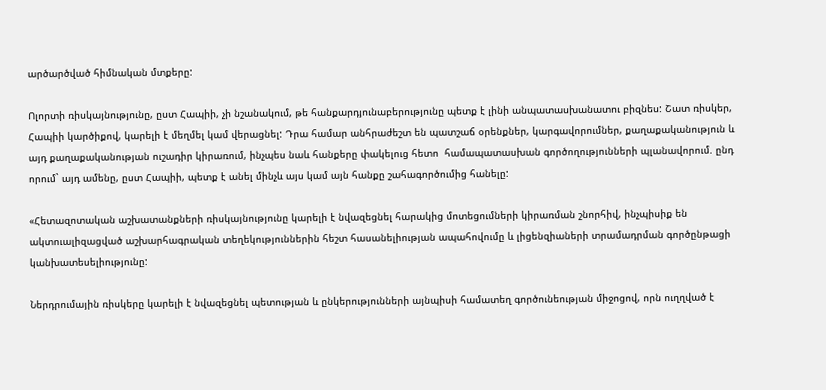արծարծված հիմնական մտքերը:

Ոլորտի ռիսկայնությունը, ըստ Հապիի, չի նշանակում, թե հանքարդյունաբերությունը պետք է լինի անպատասխանատու բիզնես: Շատ ռիսկեր, Հապիի կարծիքով, կարելի է մեղմել կամ վերացնել: Դրա համար անհրաժեշտ են պատշաճ օրենքներ, կարգավորումներ, քաղաքականություն և այդ քաղաքականության ուշադիր կիրառում, ինչպես նաև հանքերը փակելուց հետո  համապատասխան գործողությունների պլանավորում. ընդ որում` այդ ամենը, ըստ Հապիի, պետք է անել մինչև այս կամ այն հանքը շահագործումից հանելը:

«Հետազոտական աշխատանքների ռիսկայնությունը կարելի է նվազեցնել հարակից մոտեցումների կիրառման շնորհիվ, ինչպիսիք են ակտուալիզացված աշխարհագրական տեղեկություններին հեշտ հասանելիության ապահովումը և լիցենզիաների տրամադրման գործընթացի կանխատեսելիությունը:

Ներդրումային ռիսկերը կարելի է նվազեցնել պետության և ընկերությունների այնպիսի համատեղ գործունեության միջոցով, որն ուղղված է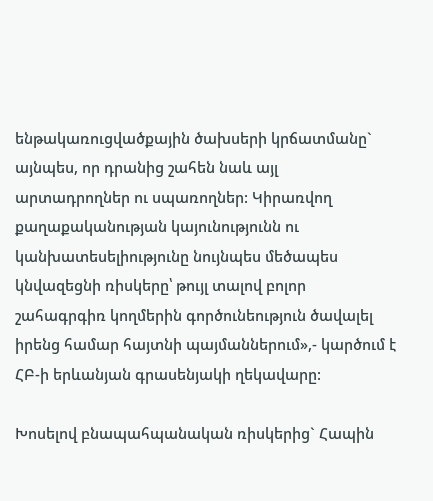ենթակառուցվածքային ծախսերի կրճատմանը` այնպես, որ դրանից շահեն նաև այլ արտադրողներ ու սպառողներ: Կիրառվող քաղաքականության կայունությունն ու կանխատեսելիությունը նույնպես մեծապես կնվազեցնի ռիսկերը՝ թույլ տալով բոլոր շահագրգիռ կողմերին գործունեություն ծավալել իրենց համար հայտնի պայմաններում»,- կարծում է ՀԲ-ի երևանյան գրասենյակի ղեկավարը:

Խոսելով բնապահպանական ռիսկերից` Հապին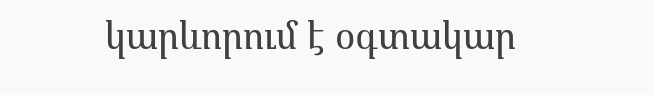կարևորում է օգտակար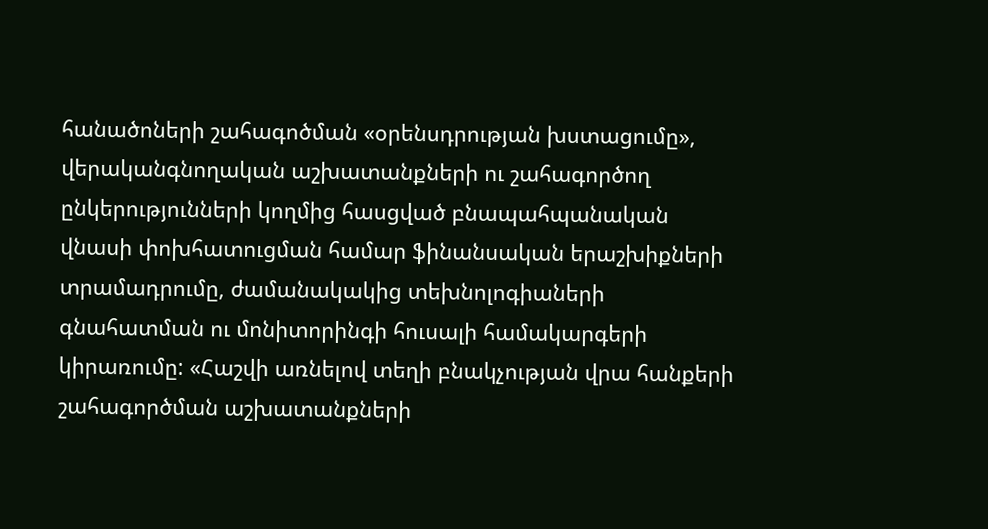հանածոների շահագոծման «օրենսդրության խստացումը», վերականգնողական աշխատանքների ու շահագործող ընկերությունների կողմից հասցված բնապահպանական վնասի փոխհատուցման համար ֆինանսական երաշխիքների տրամադրումը, ժամանակակից տեխնոլոգիաների գնահատման ու մոնիտորինգի հուսալի համակարգերի կիրառումը: «Հաշվի առնելով տեղի բնակչության վրա հանքերի շահագործման աշխատանքների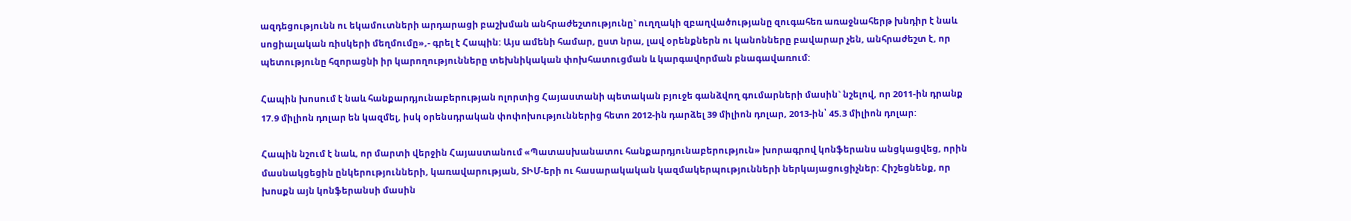ազդեցությունն ու եկամուտների արդարացի բաշխման անհրաժեշտությունը` ուղղակի զբաղվածությանը զուգահեռ առաջնահերթ խնդիր է նաև սոցիալական ռիսկերի մեղմումը»,- գրել է Հապին: Այս ամենի համար, ըստ նրա, լավ օրենքներն ու կանոնները բավարար չեն, անհրաժեշտ է, որ պետությունը հզորացնի իր կարողությունները տեխնիկական փոխհատուցման և կարգավորման բնագավառում:

Հապին խոսում է նաև հանքարդյունաբերության ոլորտից Հայաստանի պետական բյուջե գանձվող գումարների մասին` նշելով, որ 2011-ին դրանք 17.9 միլիոն դոլար են կազմել, իսկ օրենսդրական փոփոխություններից հետո 2012-ին դարձել 39 միլիոն դոլար, 2013-ին՝ 45.3 միլիոն դոլար:

Հապին նշում է նաև, որ մարտի վերջին Հայաստանում «Պատասխանատու հանքարդյունաբերություն» խորագրով կոնֆերանս անցկացվեց, որին մասնակցեցին ընկերությունների, կառավարության, ՏԻՄ-երի ու հասարակական կազմակերպությունների ներկայացուցիչներ: Հիշեցնենք, որ խոսքն այն կոնֆերանսի մասին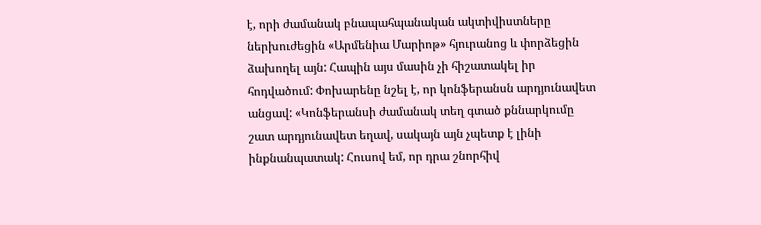է, որի ժամանակ բնապահպանական ակտիվիստները ներխուժեցին «Արմենիա Մարիոթ» հյուրանոց և փորձեցին ձախողել այն: Հապին այս մասին չի հիշատակել իր հոդվածում: Փոխարենը նշել է, որ կոնֆերանսն արդյունավետ անցավ: «Կոնֆերանսի ժամանակ տեղ գտած քննարկումը շատ արդյունավետ եղավ, սակայն այն չպետք է լինի ինքնանպատակ: Հուսով եմ, որ դրա շնորհիվ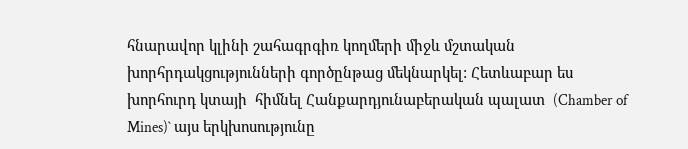հնարավոր կլինի շահագրգիռ կողմերի միջև մշտական խորհրդակցությունների գործընթաց մեկնարկել: Հետևաբար ես խորհուրդ կտայի  հիմնել Հանքարդյունաբերական պալատ  (Chamber of Mines)` այս երկխոսությունը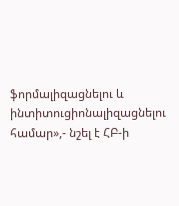ֆորմալիզացնելու և ինտիտուցիոնալիզացնելու համար»,- նշել է ՀԲ-ի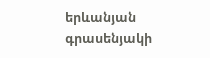երևանյան գրասենյակի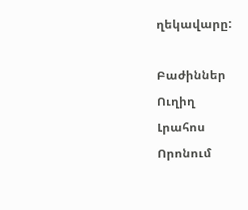ղեկավարը:

Բաժիններ
Ուղիղ
Լրահոս
Որոնում